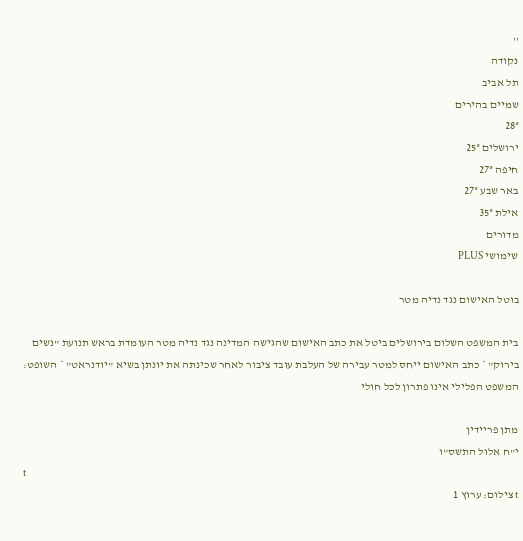''
נקודה
תל אביב
שמיים בהירים
28°
ירושלים 25°
חיפה 27°
באר שבע 27°
אילת 35°
מדורים
שימושי PLUS

בוטל האישום נגד נדיה מטר

בית המשפט השלום בירושלים ביטל את כתב האישום שהגישה המדינה נגד נדיה מטר העומדת בראש תנועת "נשים בירוק" * כתב האישום ייחס למטר עבירה של העלבת עובד ציבור לאחר שכינתה את יונתן בשיא "יודנראט" * השופט: המשפט הפלילי אינו פתרון לכל חולי

מתן פריידין
י"ח אלול התשס"ו
t
t צילום: ערוץ 1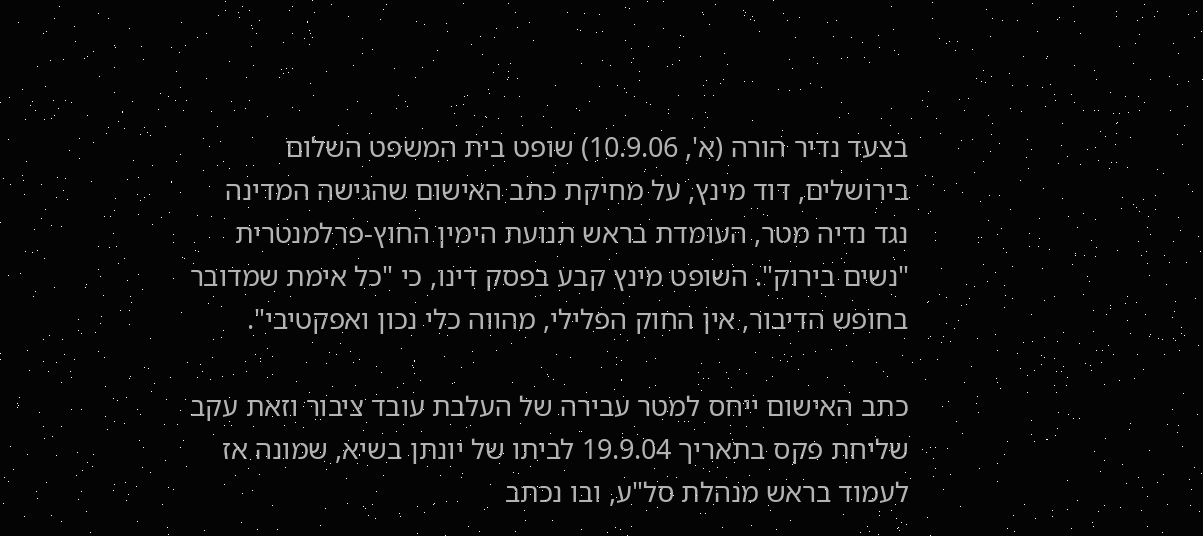בצעד נדיר הורה (א', 10.9.06) שופט בית המשפט השלום בירושלים, דוד מינץ, על מחיקת כתב האישום שהגישה המדינה נגד נדיה מטר, העומדת בראש תנועת הימין החוץ-פרלמנטרית "נשים בירוק". השופט מינץ קבע בפסק דינו, כי "כל אימת שמדובר בחופש הדיבור, אין החוק הפלילי, מהווה כלי נכון ואפקטיבי".

כתב האישום ייחס למטר עבירה של העלבת עובד ציבור וזאת עקב שליחת פקס בתאריך 19.9.04 לביתו של יונתן בשיא, שמונה אז לעמוד בראש מנהלת סל"ע, ובו נכתב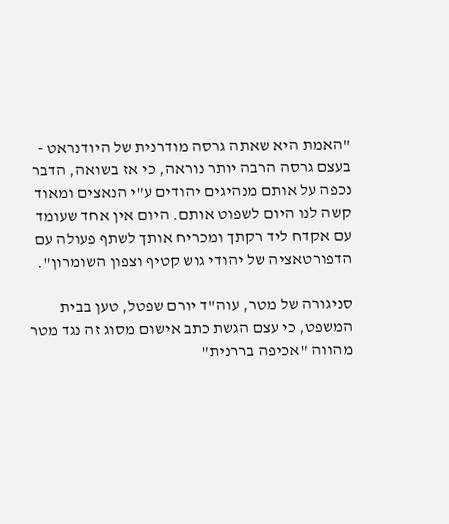"האמת היא שאתה גרסה מודרנית של היודנראט - בעצם גרסה הרבה יותר נוראה, כי אז בשואה, הדבר נכפה על אותם מנהיגים יהודים ע"י הנאצים ומאוד קשה לנו היום לשפוט אותם. היום אין אחד שעומד עם אקדח ליד רקתך ומכריח אותך לשתף פעולה עם הדפורטאציה של יהודי גוש קטיף וצפון השומרון".

סניגורה של מטר, עוה"ד יורם שפטל, טען בבית המשפט, כי עצם הגשת כתב אישום מסוג זה נגד מטר מהווה "אכיפה בררנית"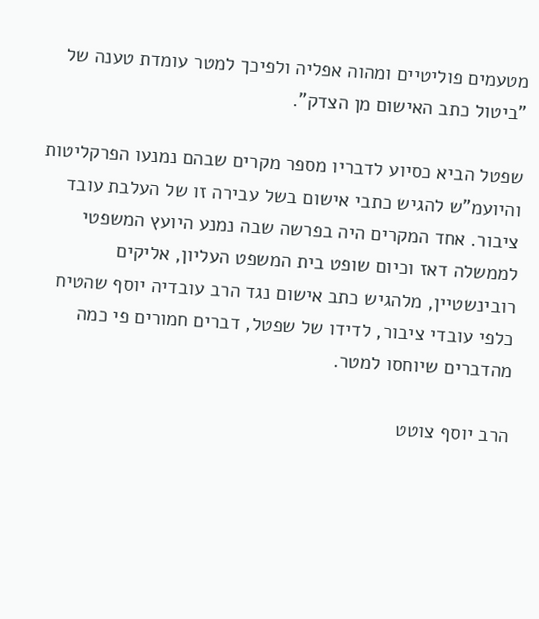מטעמים פוליטיים ומהוה אפליה ולפיכך למטר עומדת טענה של "ביטול כתב האישום מן הצדק".

שפטל הביא כסיוע לדבריו מספר מקרים שבהם נמנעו הפרקליטות והיועמ"ש להגיש כתבי אישום בשל עבירה זו של העלבת עובד ציבור. אחד המקרים היה בפרשה שבה נמנע היועץ המשפטי לממשלה דאז וכיום שופט בית המשפט העליון, אליקים רובינשטיין, מלהגיש כתב אישום נגד הרב עובדיה יוסף שהטיח כלפי עובדי ציבור, לדידו של שפטל, דברים חמורים פי כמה מהדברים שיוחסו למטר.

הרב יוסף צוטט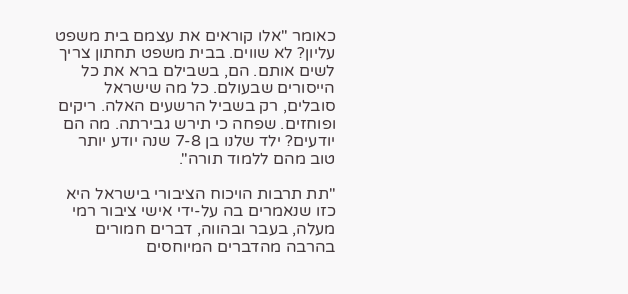כאומר "אלו קוראים את עצמם בית משפט עליון? לא שווים. בבית משפט תחתון צריך לשים אותם. הם, בשבילם ברא את כל הייסורים שבעולם. כל מה שישראל סובלים, רק בשביל הרשעים האלה. ריקים ופוחזים. שפחה כי תירש גבירתה. מה הם יודעים? ילד שלנו בן 7-8 שנה יודע יותר טוב מהם ללמוד תורה".

"תת תרבות הויכוח הציבורי בישראל היא כזו שנאמרים בה על-ידי אישי ציבור רמי מעלה, בעבר ובהווה, דברים חמורים בהרבה מהדברים המיוחסים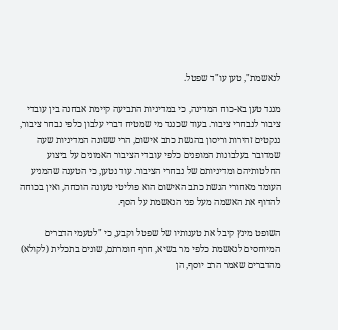לנאשמת", טען עו"ד שפטל.

מנגד טען בא-כוח המדינה, כי במדיניות התביעה קיימת אבחנה בין עובדי ציבור לנבחרי ציבור. בעוד שכנגד מי שמטיח דברי עלבון כלפי נבחר ציבור, ננקטים זהירות וריסון בהגשת כתב אישום, הרי ששונה המדיניות שעה שמדובר בעלבונות המופנים כלפי עובדי הציבור האמונים על ביצוע החלטותיהם ומדיניותם של נבחרי הציבור. עוד נטען, כי הטענה שהמניע העומד מאחורי הגשת כתב האישום הוא פוליטי טעונה הוכחה, ואין בכוחה להדוף את האשמה מעל פני הנאשמת על הסף.

השופט מינץ קיבל את טענותיו של שפטל וקבע, כי "לטעמי הדברים המיוחסים לנאשמת כלפי מר בשיא, חרף חומרתם, שונים בתכלית (לקולא) מהדברים שאמר הרב יוסף, הן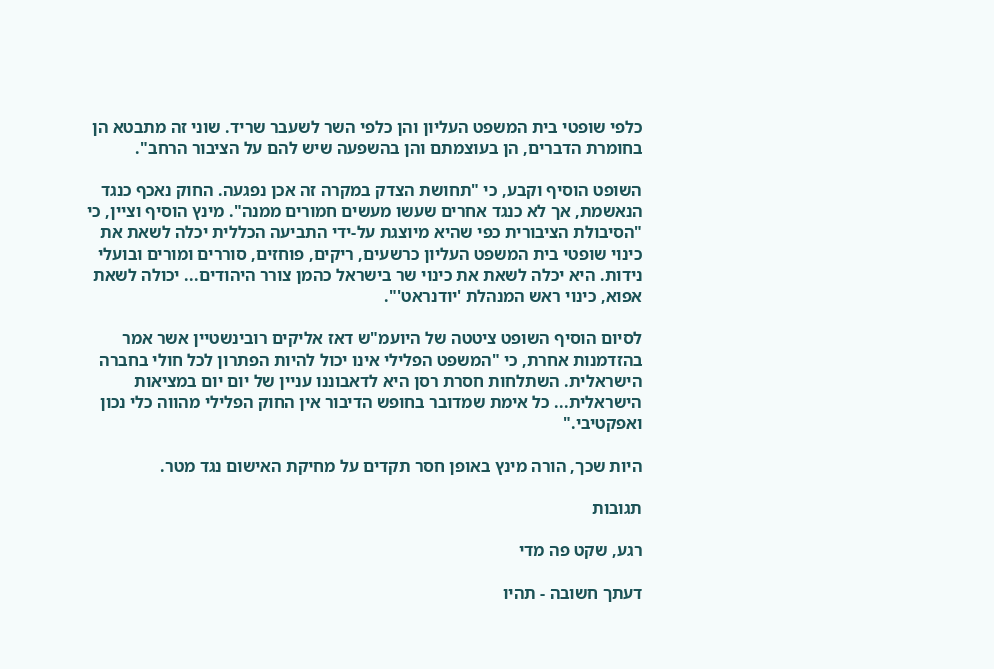כלפי שופטי בית המשפט העליון והן כלפי השר לשעבר שריד. שוני זה מתבטא הן בחומרת הדברים, הן בעוצמתם והן בהשפעה שיש להם על הציבור הרחב".

השופט הוסיף וקבע, כי "תחושת הצדק במקרה זה אכן נפגעה. החוק נאכף כנגד הנאשמת, אך לא כנגד אחרים שעשו מעשים חמורים ממנה". מינץ הוסיף וציין, כי "הסיבולת הציבורית כפי שהיא מיוצגת על-ידי התביעה הכללית יכלה לשאת את כינוי שופטי בית המשפט העליון כרשעים, ריקים, פוחזים, סוררים ומורים ובועלי נידות. היא יכלה לשאת את כינוי שר בישראל כהמן צורר היהודים... יכולה לשאת אפוא, כינוי ראש המנהלת 'יודנראט'".

לסיום הוסיף השופט ציטטה של היועמ"ש דאז אליקים רובינשטיין אשר אמר בהזדמנות אחרת, כי "המשפט הפלילי אינו יכול להיות הפתרון לכל חולי בחברה הישראלית. השתלחות חסרת רסן היא לדאבוננו עניין של יום יום במציאות הישראלית... כל אימת שמדובר בחופש הדיבור אין החוק הפלילי מהווה כלי נכון ואפקטיבי."

היות שכך, הורה מינץ באופן חסר תקדים על מחיקת האישום נגד מטר.

תגובות

רגע, שקט פה מדי

דעתך חשובה - תהיו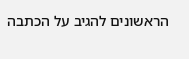הראשונים להגיב על הכתבה